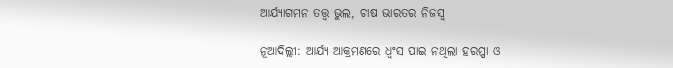ଆର୍ଯ୍ୟାଗମନ ତତ୍ତ୍ୱ ଭୁଲ, ଚାଷ ଭାରତର ନିଜସ୍ୱ

ନୂଆଦିଲ୍ଲୀ: ଆର୍ଯ୍ୟ ଆକ୍ରମଣରେ ଧ୍ୱଂସ ପାଇ ନଥିଲା ହରପ୍ପା ଓ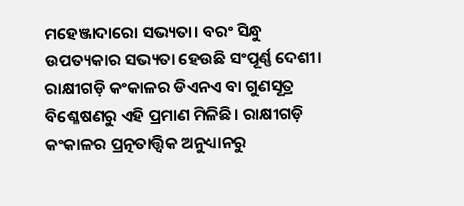ମହେଞ୍ଜାଦାରୋ ସଭ୍ୟତା। ବରଂ ସିନ୍ଧୁ ଉପତ୍ୟକାର ସଭ୍ୟତା ହେଉଛି ସଂପୂର୍ଣ୍ଣ ଦେଶୀ। ରାକ୍ଷୀଗଡ଼ି କଂକାଳର ଡିଏନଏ ବା ଗୁଣସୂତ୍ର ବିଶ୍ଳେଷଣରୁ ଏହି ପ୍ରମାଣ ମିଳିଛି। ରାକ୍ଷୀଗଡ଼ି କଂକାଳର ପ୍ରତ୍ନତାତ୍ତ୍ୱିକ ଅନୁଧ୍ୟାନରୁ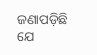ଜଣାପଡ଼ିଛି ଯେ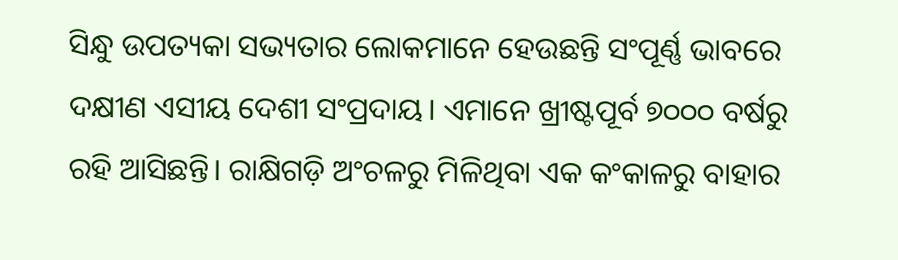ସିନ୍ଧୁ ଉପତ୍ୟକା ସଭ୍ୟତାର ଲୋକମାନେ ହେଉଛନ୍ତି ସଂପୂର୍ଣ୍ଣ ଭାବରେ ଦକ୍ଷୀଣ ଏସୀୟ ଦେଶୀ ସଂପ୍ରଦାୟ। ଏମାନେ ଖ୍ରୀଷ୍ଟପୂର୍ବ ୭୦୦୦ ବର୍ଷରୁ ରହି ଆସିଛନ୍ତି। ରାକ୍ଷିଗଡ଼ି ଅଂଚଳରୁ ମିଳିଥିବା ଏକ କଂକାଳରୁ ବାହାର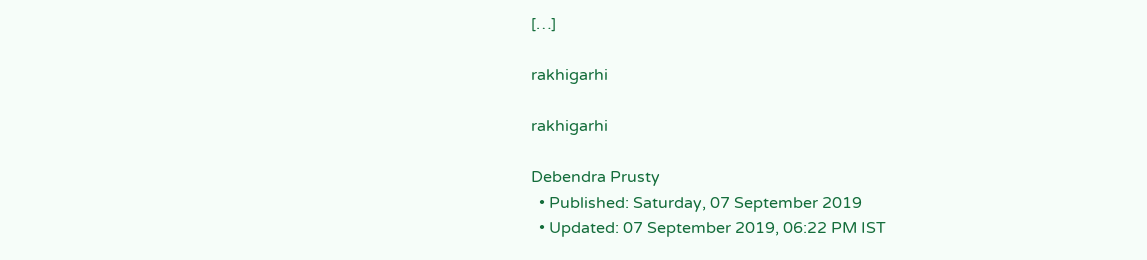[…]

rakhigarhi

rakhigarhi

Debendra Prusty
  • Published: Saturday, 07 September 2019
  • Updated: 07 September 2019, 06:22 PM IST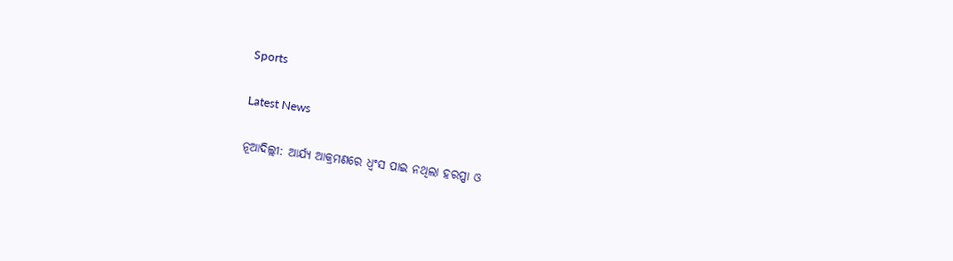Sports

Latest News

ନୂଆଦିଲ୍ଲୀ: ଆର୍ଯ୍ୟ ଆକ୍ରମଣରେ ଧ୍ୱଂସ ପାଇ ନଥିଲା ହରପ୍ପା ଓ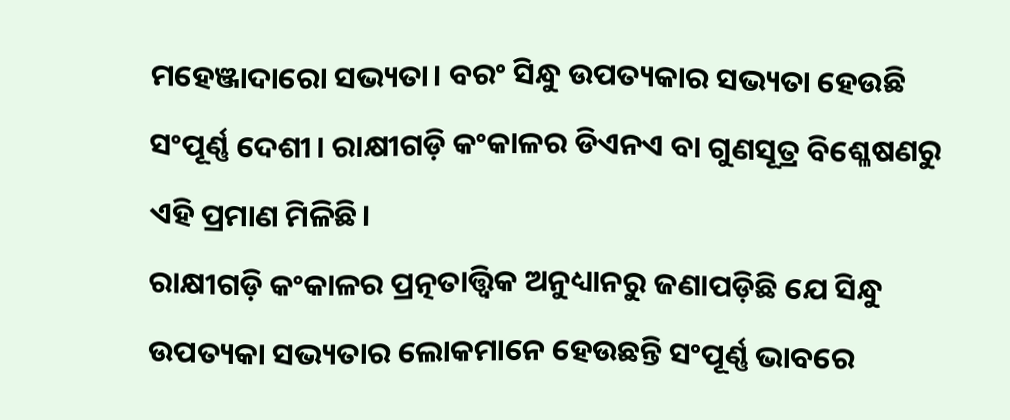ମହେଞ୍ଜାଦାରୋ ସଭ୍ୟତା। ବରଂ ସିନ୍ଧୁ ଉପତ୍ୟକାର ସଭ୍ୟତା ହେଉଛି ସଂପୂର୍ଣ୍ଣ ଦେଶୀ। ରାକ୍ଷୀଗଡ଼ି କଂକାଳର ଡିଏନଏ ବା ଗୁଣସୂତ୍ର ବିଶ୍ଳେଷଣରୁ ଏହି ପ୍ରମାଣ ମିଳିଛି।
ରାକ୍ଷୀଗଡ଼ି କଂକାଳର ପ୍ରତ୍ନତାତ୍ତ୍ୱିକ ଅନୁଧ୍ୟାନରୁ ଜଣାପଡ଼ିଛି ଯେ ସିନ୍ଧୁ ଉପତ୍ୟକା ସଭ୍ୟତାର ଲୋକମାନେ ହେଉଛନ୍ତି ସଂପୂର୍ଣ୍ଣ ଭାବରେ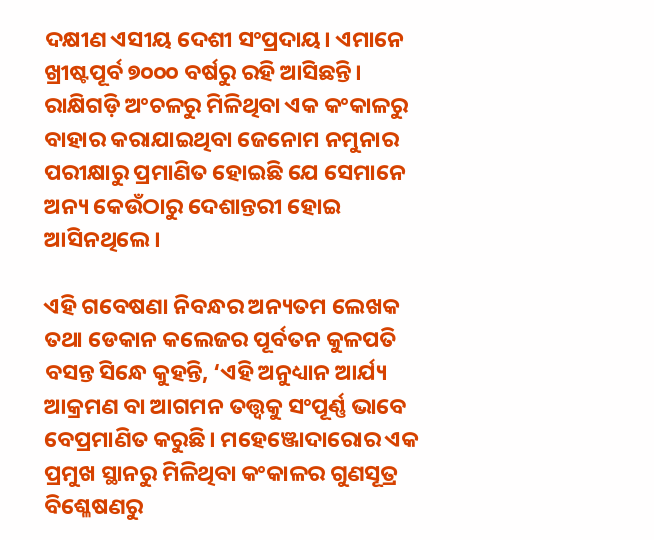ଦକ୍ଷୀଣ ଏସୀୟ ଦେଶୀ ସଂପ୍ରଦାୟ। ଏମାନେ ଖ୍ରୀଷ୍ଟପୂର୍ବ ୭୦୦୦ ବର୍ଷରୁ ରହି ଆସିଛନ୍ତି। ରାକ୍ଷିଗଡ଼ି ଅଂଚଳରୁ ମିଳିଥିବା ଏକ କଂକାଳରୁ ବାହାର କରାଯାଇଥିବା ଜେନୋମ ନମୁନାର ପରୀକ୍ଷାରୁ ପ୍ରମାଣିତ ହୋଇଛି ଯେ ସେମାନେ ଅନ୍ୟ କେଉଁଠାରୁ ଦେଶାନ୍ତରୀ ହୋଇ ଆସିନଥିଲେ।

ଏହି ଗବେଷଣା ନିବନ୍ଧର ଅନ୍ୟତମ ଲେଖକ ତଥା ଡେକାନ କଲେଜର ପୂର୍ବତନ କୁଳପତି ବସନ୍ତ ସିନ୍ଧେ କୁହନ୍ତି, ‘ଏହି ଅନୁଧ୍ୟାନ ଆର୍ଯ୍ୟ ଆକ୍ରମଣ ବା ଆଗମନ ତତ୍ତ୍ୱକୁ ସଂପୂର୍ଣ୍ଣ ଭାବେ ବେପ୍ରମାଣିତ କରୁଛି। ମହେଞ୍ଜୋଦାରୋର ଏକ ପ୍ରମୁଖ ସ୍ଥାନରୁ ମିଳିଥିବା କଂକାଳର ଗୁଣସୂତ୍ର ବିଶ୍ଳେଷଣରୁ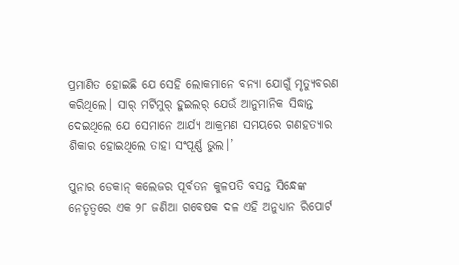ପ୍ରମାଣିତ ହୋଇଛି ଯେ ସେହି ଲୋକମାନେ ବନ୍ୟା ଯୋଗୁଁ ମୃତ୍ୟୁବରଣ କରିଥିଲେ। ସାର୍‌ ମର୍ଟିମୁର୍‌ ହୁଇଲର୍‌ ଯେଉଁ ଆନୁମାନିକ ସିଦ୍ଧାନ୍ତ ଦେଇଥିଲେ ଯେ ସେମାନେ ଆର୍ଯ୍ୟ ଆକ୍ରମଣ ସମୟରେ ଗଣହତ୍ୟାର ଶିକାର ହୋଇଥିଲେ ତାହା ସଂପୂର୍ଣ୍ଣ ଭୁଲ।’

ପୁନାର ଡେକାନ୍‌ କଲେଜର ପୂର୍ବତନ କୁଳପତି ବସନ୍ତ ସିନ୍ଧେଙ୍କ ନେତୃତ୍ୱରେ ଏକ ୨୮ ଜଣିଆ ଗବେଷକ ଦଳ ଏହି ଅନୁଧ୍ୟାନ ରିପୋର୍ଟ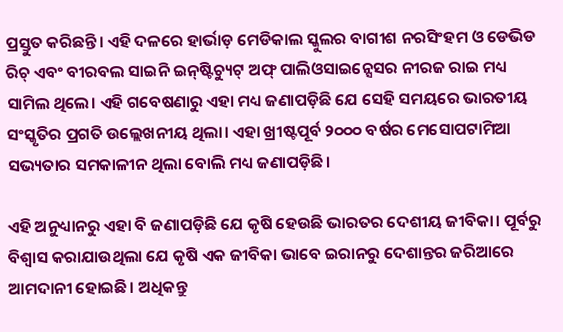ପ୍ରସ୍ତୁତ କରିଛନ୍ତି। ଏହି ଦଳରେ ହାର୍ଭାଡ଼ ମେଡିକାଲ ସ୍କୁଲର ବାଗୀଶ ନରସିଂହମ ଓ ଡେଭିଡ ରିଚ୍‌ ଏବଂ ବୀରବଲ ସାଇନି ଇନ୍‌ଷ୍ଟିଚ୍ୟୁଟ୍‌ ଅଫ୍‌ ପାଲିଓସାଇନ୍ସେସର ନୀରଜ ରାଇ ମଧ୍ୟ ସାମିଲ ଥିଲେ। ଏହି ଗବେଷଣାରୁ ଏହା ମଧ୍ୟ ଜଣାପଡ଼ିଛି ଯେ ସେହି ସମୟରେ ଭାରତୀୟ ସଂସ୍କୃତିର ପ୍ରଗତି ଉଲ୍ଲେଖନୀୟ ଥିଲା। ଏହା ଖ୍ରୀଷ୍ଟପୂର୍ବ ୨୦୦୦ ବର୍ଷର ମେସୋପଟାମିଆ ସଭ୍ୟତାର ସମକାଳୀନ ଥିଲା ବୋଲି ମଧ୍ୟ ଜଣାପଡ଼ିଛି।

ଏହି ଅନୁଧ୍ୟାନରୁ ଏହା ବି ଜଣାପଡ଼ିଛି ଯେ କୃଷି ହେଉଛି ଭାରତର ଦେଶୀୟ ଜୀବିକା। ପୂର୍ବରୁ ବିଶ୍ୱାସ କରାଯାଉଥିଲା ଯେ କୃଷି ଏକ ଜୀବିକା ଭାବେ ଇରାନରୁ ଦେଶାନ୍ତର ଜରିଆରେ ଆମଦାନୀ ହୋଇଛି। ଅଧିକନ୍ତୁ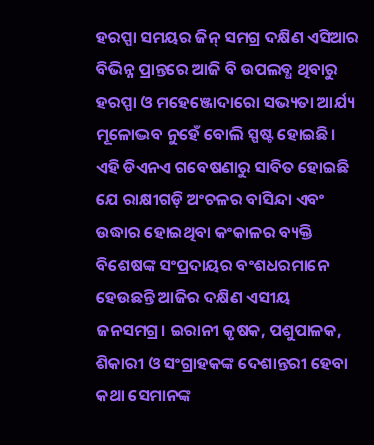ହରପ୍ପା ସମୟର ଜିନ୍‌ ସମଗ୍ର ଦକ୍ଷିଣ ଏସିଆର ବିଭିନ୍ନ ପ୍ରାନ୍ତରେ ଆଜି ବି ଉପଲବ୍ଧ ଥିବାରୁ ହରପ୍ପା ଓ ମହେଞ୍ଜୋଦାରୋ ସଭ୍ୟତା ଆର୍ଯ୍ୟ ମୂଳୋଦ୍ଭବ ନୁହେଁ ବୋଲି ସ୍ପଷ୍ଟ ହୋଇଛି।
ଏହି ଡିଏନଏ ଗବେଷଣାରୁ ସାବିତ ହୋଇଛି ଯେ ରାକ୍ଷୀଗଡ଼ି ଅଂଚଳର ବାସିନ୍ଦା ଏବଂ ଉଦ୍ଧାର ହୋଇଥିବା କଂକାଳର ବ୍ୟକ୍ତି ବିଶେଷଙ୍କ ସଂପ୍ରଦାୟର ବଂଶଧରମାନେ ହେଉଛନ୍ତି ଆଜିର ଦକ୍ଷିଣ ଏସୀୟ ଜନସମଗ୍ର। ଇରାନୀ କୃଷକ, ପଶୁପାଳକ, ଶିକାରୀ ଓ ସଂଗ୍ରାହକଙ୍କ ଦେଶାନ୍ତରୀ ହେବା କଥା ସେମାନଙ୍କ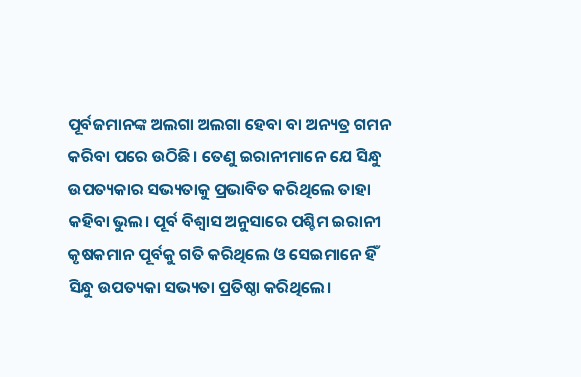ପୂର୍ବଜମାନଙ୍କ ଅଲଗା ଅଲଗା ହେବା ବା ଅନ୍ୟତ୍ର ଗମନ କରିବା ପରେ ଉଠିଛି। ତେଣୁ ଇରାନୀମାନେ ଯେ ସିନ୍ଧୁ ଉପତ୍ୟକାର ସଭ୍ୟତାକୁ ପ୍ରଭାବିତ କରିଥିଲେ ତାହା କହିବା ଭୁଲ। ପୂର୍ବ ବିଶ୍ୱାସ ଅନୁସାରେ ପଶ୍ଚିମ ଇରାନୀ କୃଷକମାନ ପୂର୍ବକୁ ଗତି କରିଥିଲେ ଓ ସେଇମାନେ ହିଁ ସିନ୍ଧୁ ଉପତ୍ୟକା ସଭ୍ୟତା ପ୍ରତିଷ୍ଠା କରିଥିଲେ।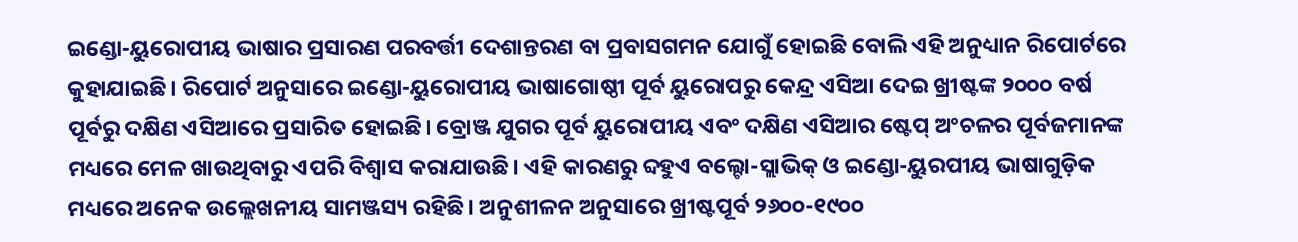ଇଣ୍ଡୋ-ୟୁରୋପୀୟ ଭାଷାର ପ୍ରସାରଣ ପରବର୍ତ୍ତୀ ଦେଶାନ୍ତରଣ ବା ପ୍ରବାସଗମନ ଯୋଗୁଁ ହୋଇଛି ବୋଲି ଏହି ଅନୁଧ୍ୟାନ ରିପୋର୍ଟରେ କୁହାଯାଇଛି। ରିପୋର୍ଟ ଅନୁସାରେ ଇଣ୍ଡୋ-ୟୁରୋପୀୟ ଭାଷାଗୋଷ୍ଠୀ ପୂର୍ବ ୟୁରୋପରୁ କେନ୍ଦ୍ର ଏସିଆ ଦେଇ ଖ୍ରୀଷ୍ଟଙ୍କ ୨୦୦୦ ବର୍ଷ ପୂର୍ବରୁ ଦକ୍ଷିଣ ଏସିଆରେ ପ୍ରସାରିତ ହୋଇଛି। ବ୍ରୋଞ୍ଜ ଯୁଗର ପୂର୍ବ ୟୁରୋପୀୟ ଏବଂ ଦକ୍ଷିଣ ଏସିଆର ଷ୍ଟେପ୍‌ ଅଂଚଳର ପୂର୍ବଜମାନଙ୍କ ମଧ୍ୟରେ ମେଳ ଖାଉଥିବାରୁ ଏପରି ବିଶ୍ୱାସ କରାଯାଉଛି। ଏହି କାରଣରୁ ବ୍ଦହୁଏ ବଲ୍ଟୋ-ସ୍ଲାଭିକ୍‌ ଓ ଇଣ୍ଡୋ-ୟୁରପୀୟ ଭାଷାଗୁଡ଼ିକ ମଧ୍ୟରେ ଅନେକ ଉଲ୍ଲେଖନୀୟ ସାମଞ୍ଜସ୍ୟ ରହିଛି। ଅନୁଶୀଳନ ଅନୁସାରେ ଖ୍ରୀଷ୍ଟପୂର୍ବ ୨୬୦୦-୧୯୦୦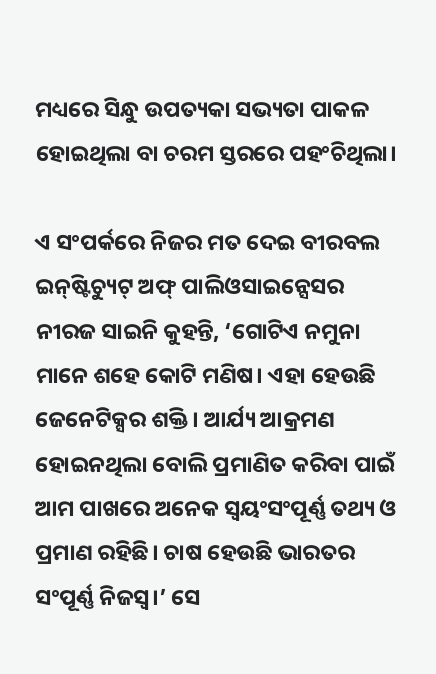ମଧ୍ୟରେ ସିନ୍ଧୁ ଉପତ୍ୟକା ସଭ୍ୟତା ପାକଳ ହୋଇଥିଲା ବା ଚରମ ସ୍ତରରେ ପହଂଚିଥିଲା।

ଏ ସଂପର୍କରେ ନିଜର ମତ ଦେଇ ବୀରବଲ ଇନ୍‌ଷ୍ଟିଚ୍ୟୁଟ୍‌ ଅଫ୍‌ ପାଲିଓସାଇନ୍ସେସର ନୀରଜ ସାଇନି କୁହନ୍ତି, ‘ଗୋଟିଏ ନମୁନା ମାନେ ଶହେ କୋଟି ମଣିଷ। ଏହା ହେଉଛି ଜେନେଟିକ୍ସର ଶକ୍ତି। ଆର୍ଯ୍ୟ ଆକ୍ରମଣ ହୋଇନଥିଲା ବୋଲି ପ୍ରମାଣିତ କରିବା ପାଇଁ ଆମ ପାଖରେ ଅନେକ ସ୍ୱୟଂସଂପୂର୍ଣ୍ଣ ତଥ୍ୟ ଓ ପ୍ରମାଣ ରହିଛି। ଚାଷ ହେଉଛି ଭାରତର ସଂପୂର୍ଣ୍ଣ ନିଜସ୍ୱ।’ ସେ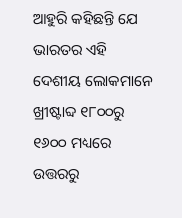ଆହୁରି କହିଛନ୍ତି ଯେ ଭାରତର ଏହି ଦେଶୀୟ ଲୋକମାନେ ଖ୍ରୀଷ୍ଟାବ୍ଦ ୧୮୦୦ରୁ ୧୬୦୦ ମଧ୍ୟରେ ଉତ୍ତରରୁ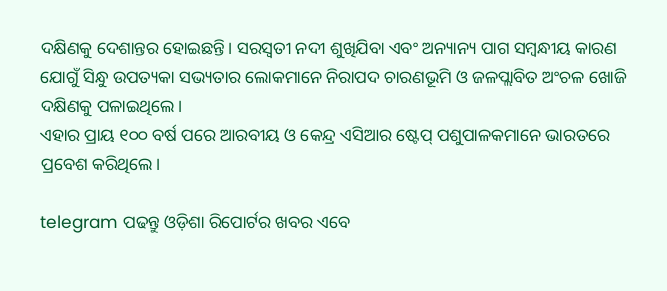ଦକ୍ଷିଣକୁ ଦେଶାନ୍ତର ହୋଇଛନ୍ତି। ସରସ୍ୱତୀ ନଦୀ ଶୁଖିଯିବା ଏବଂ ଅନ୍ୟାନ୍ୟ ପାଗ ସମ୍ବନ୍ଧୀୟ କାରଣ ଯୋଗୁଁ ସିନ୍ଧୁ ଉପତ୍ୟକା ସଭ୍ୟତାର ଲୋକମାନେ ନିରାପଦ ଚାରଣଭୂମି ଓ ଜଳପ୍ଲାବିତ ଅଂଚଳ ଖୋଜି ଦକ୍ଷିଣକୁ ପଳାଇଥିଲେ।
ଏହାର ପ୍ରାୟ ୧୦୦ ବର୍ଷ ପରେ ଆରବୀୟ ଓ କେନ୍ଦ୍ର ଏସିଆର ଷ୍ଟେପ୍‌ ପଶୁପାଳକମାନେ ଭାରତରେ ପ୍ରବେଶ କରିଥିଲେ।

telegram ପଢନ୍ତୁ ଓଡ଼ିଶା ରିପୋର୍ଟର ଖବର ଏବେ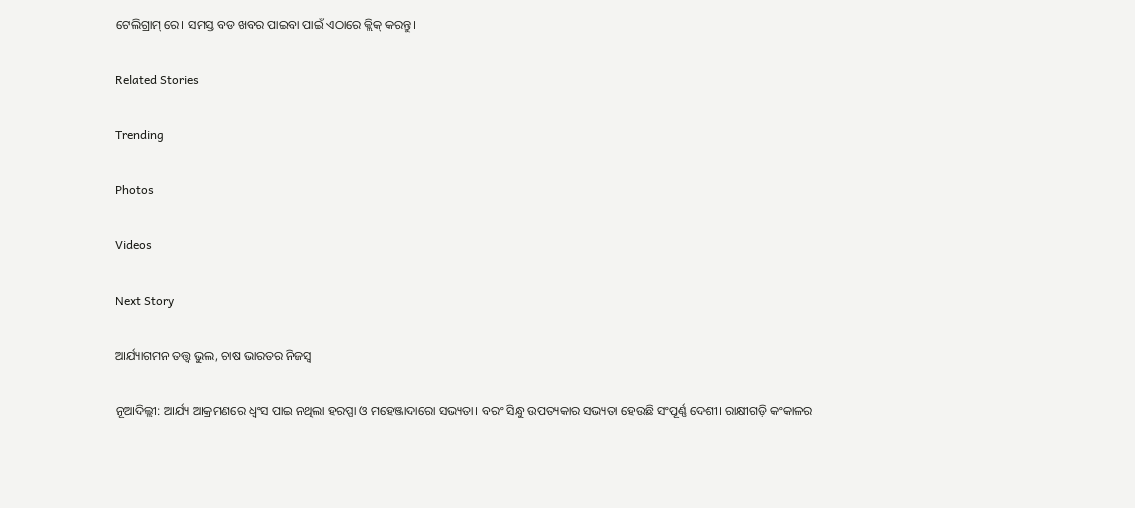ଟେଲିଗ୍ରାମ୍ ରେ। ସମସ୍ତ ବଡ ଖବର ପାଇବା ପାଇଁ ଏଠାରେ କ୍ଲିକ୍ କରନ୍ତୁ।

Related Stories

Trending

Photos

Videos

Next Story

ଆର୍ଯ୍ୟାଗମନ ତତ୍ତ୍ୱ ଭୁଲ, ଚାଷ ଭାରତର ନିଜସ୍ୱ

ନୂଆଦିଲ୍ଲୀ: ଆର୍ଯ୍ୟ ଆକ୍ରମଣରେ ଧ୍ୱଂସ ପାଇ ନଥିଲା ହରପ୍ପା ଓ ମହେଞ୍ଜାଦାରୋ ସଭ୍ୟତା। ବରଂ ସିନ୍ଧୁ ଉପତ୍ୟକାର ସଭ୍ୟତା ହେଉଛି ସଂପୂର୍ଣ୍ଣ ଦେଶୀ। ରାକ୍ଷୀଗଡ଼ି କଂକାଳର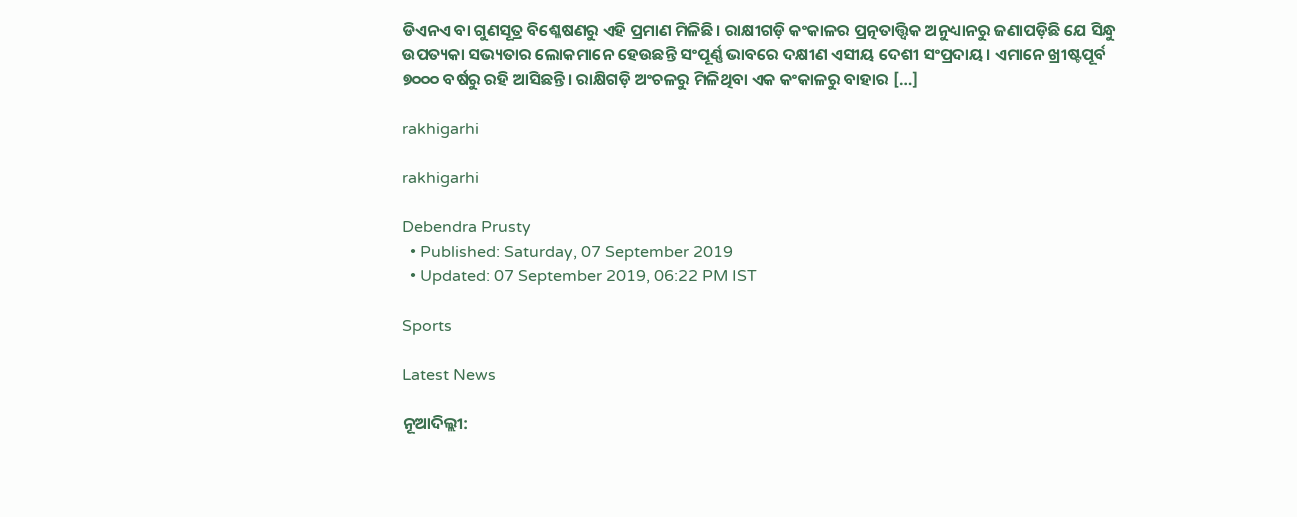ଡିଏନଏ ବା ଗୁଣସୂତ୍ର ବିଶ୍ଳେଷଣରୁ ଏହି ପ୍ରମାଣ ମିଳିଛି। ରାକ୍ଷୀଗଡ଼ି କଂକାଳର ପ୍ରତ୍ନତାତ୍ତ୍ୱିକ ଅନୁଧ୍ୟାନରୁ ଜଣାପଡ଼ିଛି ଯେ ସିନ୍ଧୁ ଉପତ୍ୟକା ସଭ୍ୟତାର ଲୋକମାନେ ହେଉଛନ୍ତି ସଂପୂର୍ଣ୍ଣ ଭାବରେ ଦକ୍ଷୀଣ ଏସୀୟ ଦେଶୀ ସଂପ୍ରଦାୟ। ଏମାନେ ଖ୍ରୀଷ୍ଟପୂର୍ବ ୭୦୦୦ ବର୍ଷରୁ ରହି ଆସିଛନ୍ତି। ରାକ୍ଷିଗଡ଼ି ଅଂଚଳରୁ ମିଳିଥିବା ଏକ କଂକାଳରୁ ବାହାର […]

rakhigarhi

rakhigarhi

Debendra Prusty
  • Published: Saturday, 07 September 2019
  • Updated: 07 September 2019, 06:22 PM IST

Sports

Latest News

ନୂଆଦିଲ୍ଲୀ: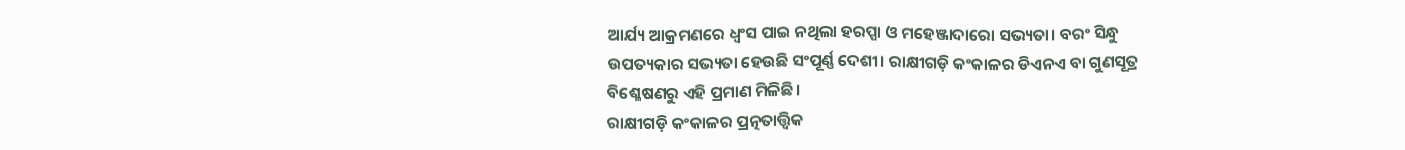ଆର୍ଯ୍ୟ ଆକ୍ରମଣରେ ଧ୍ୱଂସ ପାଇ ନଥିଲା ହରପ୍ପା ଓ ମହେଞ୍ଜାଦାରୋ ସଭ୍ୟତା। ବରଂ ସିନ୍ଧୁ ଉପତ୍ୟକାର ସଭ୍ୟତା ହେଉଛି ସଂପୂର୍ଣ୍ଣ ଦେଶୀ। ରାକ୍ଷୀଗଡ଼ି କଂକାଳର ଡିଏନଏ ବା ଗୁଣସୂତ୍ର ବିଶ୍ଳେଷଣରୁ ଏହି ପ୍ରମାଣ ମିଳିଛି।
ରାକ୍ଷୀଗଡ଼ି କଂକାଳର ପ୍ରତ୍ନତାତ୍ତ୍ୱିକ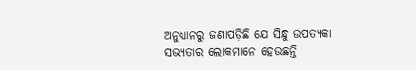ଅନୁଧ୍ୟାନରୁ ଜଣାପଡ଼ିଛି ଯେ ସିନ୍ଧୁ ଉପତ୍ୟକା ସଭ୍ୟତାର ଲୋକମାନେ ହେଉଛନ୍ତି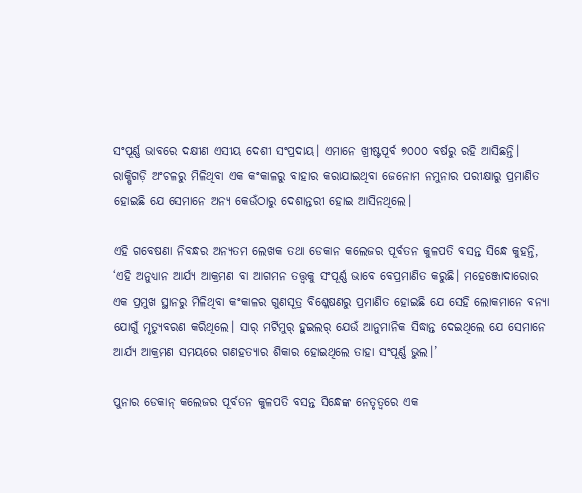ସଂପୂର୍ଣ୍ଣ ଭାବରେ ଦକ୍ଷୀଣ ଏସୀୟ ଦେଶୀ ସଂପ୍ରଦାୟ। ଏମାନେ ଖ୍ରୀଷ୍ଟପୂର୍ବ ୭୦୦୦ ବର୍ଷରୁ ରହି ଆସିଛନ୍ତି। ରାକ୍ଷିଗଡ଼ି ଅଂଚଳରୁ ମିଳିଥିବା ଏକ କଂକାଳରୁ ବାହାର କରାଯାଇଥିବା ଜେନୋମ ନମୁନାର ପରୀକ୍ଷାରୁ ପ୍ରମାଣିତ ହୋଇଛି ଯେ ସେମାନେ ଅନ୍ୟ କେଉଁଠାରୁ ଦେଶାନ୍ତରୀ ହୋଇ ଆସିନଥିଲେ।

ଏହି ଗବେଷଣା ନିବନ୍ଧର ଅନ୍ୟତମ ଲେଖକ ତଥା ଡେକାନ କଲେଜର ପୂର୍ବତନ କୁଳପତି ବସନ୍ତ ସିନ୍ଧେ କୁହନ୍ତି, ‘ଏହି ଅନୁଧ୍ୟାନ ଆର୍ଯ୍ୟ ଆକ୍ରମଣ ବା ଆଗମନ ତତ୍ତ୍ୱକୁ ସଂପୂର୍ଣ୍ଣ ଭାବେ ବେପ୍ରମାଣିତ କରୁଛି। ମହେଞ୍ଜୋଦାରୋର ଏକ ପ୍ରମୁଖ ସ୍ଥାନରୁ ମିଳିଥିବା କଂକାଳର ଗୁଣସୂତ୍ର ବିଶ୍ଳେଷଣରୁ ପ୍ରମାଣିତ ହୋଇଛି ଯେ ସେହି ଲୋକମାନେ ବନ୍ୟା ଯୋଗୁଁ ମୃତ୍ୟୁବରଣ କରିଥିଲେ। ସାର୍‌ ମର୍ଟିମୁର୍‌ ହୁଇଲର୍‌ ଯେଉଁ ଆନୁମାନିକ ସିଦ୍ଧାନ୍ତ ଦେଇଥିଲେ ଯେ ସେମାନେ ଆର୍ଯ୍ୟ ଆକ୍ରମଣ ସମୟରେ ଗଣହତ୍ୟାର ଶିକାର ହୋଇଥିଲେ ତାହା ସଂପୂର୍ଣ୍ଣ ଭୁଲ।’

ପୁନାର ଡେକାନ୍‌ କଲେଜର ପୂର୍ବତନ କୁଳପତି ବସନ୍ତ ସିନ୍ଧେଙ୍କ ନେତୃତ୍ୱରେ ଏକ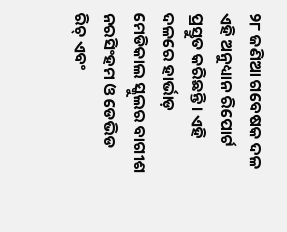୨୮ ଜଣିଆ ଗବେଷକ ଦଳ ଏହି ଅନୁଧ୍ୟାନ ରିପୋର୍ଟ ପ୍ରସ୍ତୁତ କରିଛନ୍ତି। ଏହି ଦଳରେ ହାର୍ଭାଡ଼ ମେଡିକାଲ ସ୍କୁଲର ବାଗୀଶ ନରସିଂହମ ଓ ଡେଭିଡ ରିଚ୍‌ ଏବଂ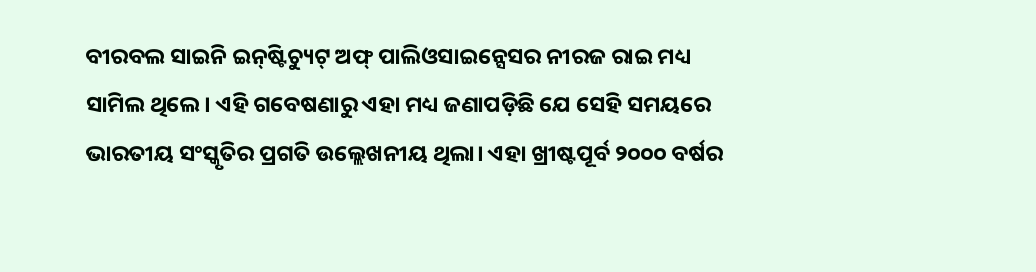ବୀରବଲ ସାଇନି ଇନ୍‌ଷ୍ଟିଚ୍ୟୁଟ୍‌ ଅଫ୍‌ ପାଲିଓସାଇନ୍ସେସର ନୀରଜ ରାଇ ମଧ୍ୟ ସାମିଲ ଥିଲେ। ଏହି ଗବେଷଣାରୁ ଏହା ମଧ୍ୟ ଜଣାପଡ଼ିଛି ଯେ ସେହି ସମୟରେ ଭାରତୀୟ ସଂସ୍କୃତିର ପ୍ରଗତି ଉଲ୍ଲେଖନୀୟ ଥିଲା। ଏହା ଖ୍ରୀଷ୍ଟପୂର୍ବ ୨୦୦୦ ବର୍ଷର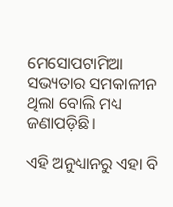ମେସୋପଟାମିଆ ସଭ୍ୟତାର ସମକାଳୀନ ଥିଲା ବୋଲି ମଧ୍ୟ ଜଣାପଡ଼ିଛି।

ଏହି ଅନୁଧ୍ୟାନରୁ ଏହା ବି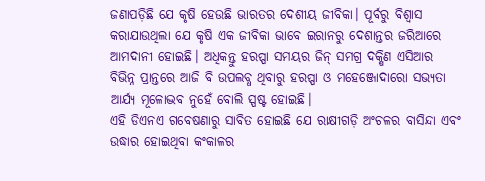ଜଣାପଡ଼ିଛି ଯେ କୃଷି ହେଉଛି ଭାରତର ଦେଶୀୟ ଜୀବିକା। ପୂର୍ବରୁ ବିଶ୍ୱାସ କରାଯାଉଥିଲା ଯେ କୃଷି ଏକ ଜୀବିକା ଭାବେ ଇରାନରୁ ଦେଶାନ୍ତର ଜରିଆରେ ଆମଦାନୀ ହୋଇଛି। ଅଧିକନ୍ତୁ ହରପ୍ପା ସମୟର ଜିନ୍‌ ସମଗ୍ର ଦକ୍ଷିଣ ଏସିଆର ବିଭିନ୍ନ ପ୍ରାନ୍ତରେ ଆଜି ବି ଉପଲବ୍ଧ ଥିବାରୁ ହରପ୍ପା ଓ ମହେଞ୍ଜୋଦାରୋ ସଭ୍ୟତା ଆର୍ଯ୍ୟ ମୂଳୋଦ୍ଭବ ନୁହେଁ ବୋଲି ସ୍ପଷ୍ଟ ହୋଇଛି।
ଏହି ଡିଏନଏ ଗବେଷଣାରୁ ସାବିତ ହୋଇଛି ଯେ ରାକ୍ଷୀଗଡ଼ି ଅଂଚଳର ବାସିନ୍ଦା ଏବଂ ଉଦ୍ଧାର ହୋଇଥିବା କଂକାଳର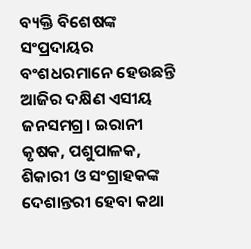ବ୍ୟକ୍ତି ବିଶେଷଙ୍କ ସଂପ୍ରଦାୟର ବଂଶଧରମାନେ ହେଉଛନ୍ତି ଆଜିର ଦକ୍ଷିଣ ଏସୀୟ ଜନସମଗ୍ର। ଇରାନୀ କୃଷକ, ପଶୁପାଳକ, ଶିକାରୀ ଓ ସଂଗ୍ରାହକଙ୍କ ଦେଶାନ୍ତରୀ ହେବା କଥା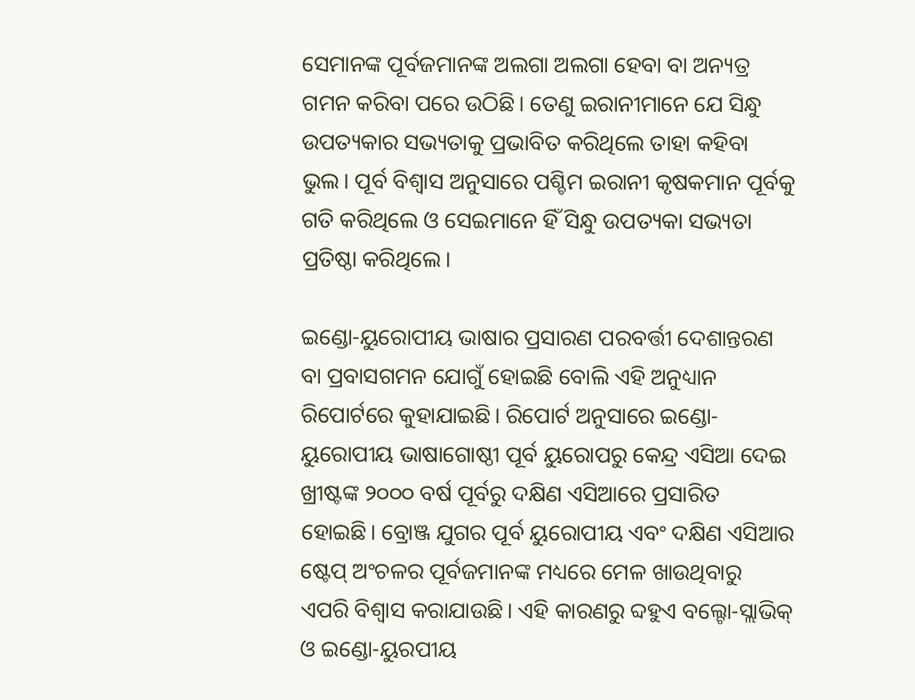ସେମାନଙ୍କ ପୂର୍ବଜମାନଙ୍କ ଅଲଗା ଅଲଗା ହେବା ବା ଅନ୍ୟତ୍ର ଗମନ କରିବା ପରେ ଉଠିଛି। ତେଣୁ ଇରାନୀମାନେ ଯେ ସିନ୍ଧୁ ଉପତ୍ୟକାର ସଭ୍ୟତାକୁ ପ୍ରଭାବିତ କରିଥିଲେ ତାହା କହିବା ଭୁଲ। ପୂର୍ବ ବିଶ୍ୱାସ ଅନୁସାରେ ପଶ୍ଚିମ ଇରାନୀ କୃଷକମାନ ପୂର୍ବକୁ ଗତି କରିଥିଲେ ଓ ସେଇମାନେ ହିଁ ସିନ୍ଧୁ ଉପତ୍ୟକା ସଭ୍ୟତା ପ୍ରତିଷ୍ଠା କରିଥିଲେ।

ଇଣ୍ଡୋ-ୟୁରୋପୀୟ ଭାଷାର ପ୍ରସାରଣ ପରବର୍ତ୍ତୀ ଦେଶାନ୍ତରଣ ବା ପ୍ରବାସଗମନ ଯୋଗୁଁ ହୋଇଛି ବୋଲି ଏହି ଅନୁଧ୍ୟାନ ରିପୋର୍ଟରେ କୁହାଯାଇଛି। ରିପୋର୍ଟ ଅନୁସାରେ ଇଣ୍ଡୋ-ୟୁରୋପୀୟ ଭାଷାଗୋଷ୍ଠୀ ପୂର୍ବ ୟୁରୋପରୁ କେନ୍ଦ୍ର ଏସିଆ ଦେଇ ଖ୍ରୀଷ୍ଟଙ୍କ ୨୦୦୦ ବର୍ଷ ପୂର୍ବରୁ ଦକ୍ଷିଣ ଏସିଆରେ ପ୍ରସାରିତ ହୋଇଛି। ବ୍ରୋଞ୍ଜ ଯୁଗର ପୂର୍ବ ୟୁରୋପୀୟ ଏବଂ ଦକ୍ଷିଣ ଏସିଆର ଷ୍ଟେପ୍‌ ଅଂଚଳର ପୂର୍ବଜମାନଙ୍କ ମଧ୍ୟରେ ମେଳ ଖାଉଥିବାରୁ ଏପରି ବିଶ୍ୱାସ କରାଯାଉଛି। ଏହି କାରଣରୁ ବ୍ଦହୁଏ ବଲ୍ଟୋ-ସ୍ଲାଭିକ୍‌ ଓ ଇଣ୍ଡୋ-ୟୁରପୀୟ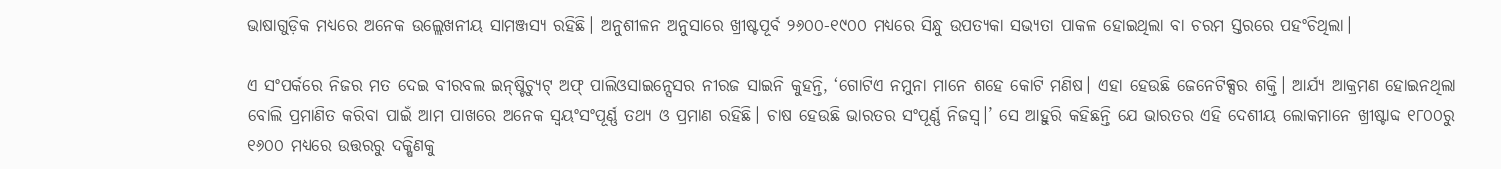ଭାଷାଗୁଡ଼ିକ ମଧ୍ୟରେ ଅନେକ ଉଲ୍ଲେଖନୀୟ ସାମଞ୍ଜସ୍ୟ ରହିଛି। ଅନୁଶୀଳନ ଅନୁସାରେ ଖ୍ରୀଷ୍ଟପୂର୍ବ ୨୬୦୦-୧୯୦୦ ମଧ୍ୟରେ ସିନ୍ଧୁ ଉପତ୍ୟକା ସଭ୍ୟତା ପାକଳ ହୋଇଥିଲା ବା ଚରମ ସ୍ତରରେ ପହଂଚିଥିଲା।

ଏ ସଂପର୍କରେ ନିଜର ମତ ଦେଇ ବୀରବଲ ଇନ୍‌ଷ୍ଟିଚ୍ୟୁଟ୍‌ ଅଫ୍‌ ପାଲିଓସାଇନ୍ସେସର ନୀରଜ ସାଇନି କୁହନ୍ତି, ‘ଗୋଟିଏ ନମୁନା ମାନେ ଶହେ କୋଟି ମଣିଷ। ଏହା ହେଉଛି ଜେନେଟିକ୍ସର ଶକ୍ତି। ଆର୍ଯ୍ୟ ଆକ୍ରମଣ ହୋଇନଥିଲା ବୋଲି ପ୍ରମାଣିତ କରିବା ପାଇଁ ଆମ ପାଖରେ ଅନେକ ସ୍ୱୟଂସଂପୂର୍ଣ୍ଣ ତଥ୍ୟ ଓ ପ୍ରମାଣ ରହିଛି। ଚାଷ ହେଉଛି ଭାରତର ସଂପୂର୍ଣ୍ଣ ନିଜସ୍ୱ।’ ସେ ଆହୁରି କହିଛନ୍ତି ଯେ ଭାରତର ଏହି ଦେଶୀୟ ଲୋକମାନେ ଖ୍ରୀଷ୍ଟାବ୍ଦ ୧୮୦୦ରୁ ୧୬୦୦ ମଧ୍ୟରେ ଉତ୍ତରରୁ ଦକ୍ଷିଣକୁ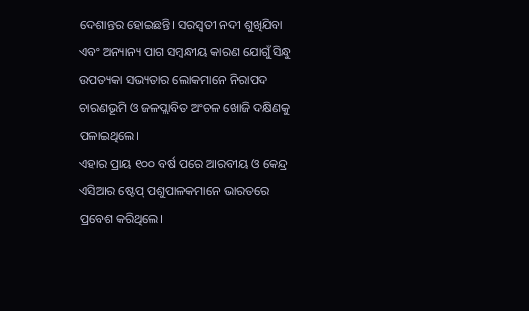ଦେଶାନ୍ତର ହୋଇଛନ୍ତି। ସରସ୍ୱତୀ ନଦୀ ଶୁଖିଯିବା ଏବଂ ଅନ୍ୟାନ୍ୟ ପାଗ ସମ୍ବନ୍ଧୀୟ କାରଣ ଯୋଗୁଁ ସିନ୍ଧୁ ଉପତ୍ୟକା ସଭ୍ୟତାର ଲୋକମାନେ ନିରାପଦ ଚାରଣଭୂମି ଓ ଜଳପ୍ଲାବିତ ଅଂଚଳ ଖୋଜି ଦକ୍ଷିଣକୁ ପଳାଇଥିଲେ।
ଏହାର ପ୍ରାୟ ୧୦୦ ବର୍ଷ ପରେ ଆରବୀୟ ଓ କେନ୍ଦ୍ର ଏସିଆର ଷ୍ଟେପ୍‌ ପଶୁପାଳକମାନେ ଭାରତରେ ପ୍ରବେଶ କରିଥିଲେ।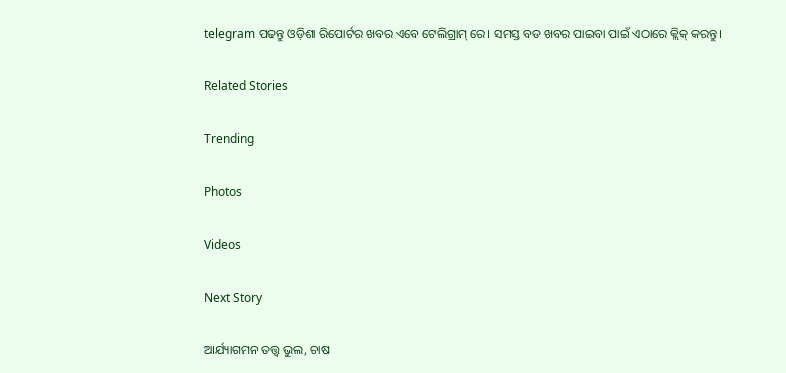telegram ପଢନ୍ତୁ ଓଡ଼ିଶା ରିପୋର୍ଟର ଖବର ଏବେ ଟେଲିଗ୍ରାମ୍ ରେ। ସମସ୍ତ ବଡ ଖବର ପାଇବା ପାଇଁ ଏଠାରେ କ୍ଲିକ୍ କରନ୍ତୁ।

Related Stories

Trending

Photos

Videos

Next Story

ଆର୍ଯ୍ୟାଗମନ ତତ୍ତ୍ୱ ଭୁଲ, ଚାଷ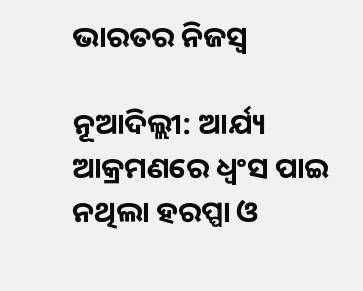ଭାରତର ନିଜସ୍ୱ

ନୂଆଦିଲ୍ଲୀ: ଆର୍ଯ୍ୟ ଆକ୍ରମଣରେ ଧ୍ୱଂସ ପାଇ ନଥିଲା ହରପ୍ପା ଓ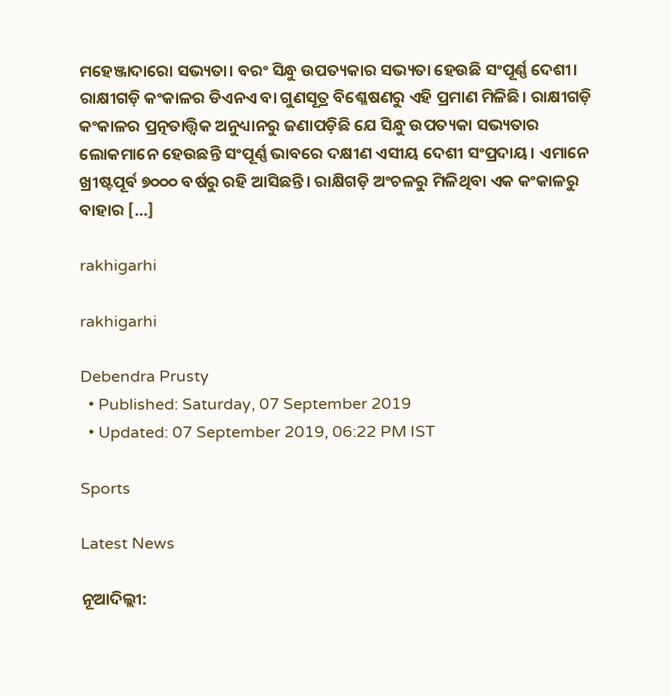ମହେଞ୍ଜାଦାରୋ ସଭ୍ୟତା। ବରଂ ସିନ୍ଧୁ ଉପତ୍ୟକାର ସଭ୍ୟତା ହେଉଛି ସଂପୂର୍ଣ୍ଣ ଦେଶୀ। ରାକ୍ଷୀଗଡ଼ି କଂକାଳର ଡିଏନଏ ବା ଗୁଣସୂତ୍ର ବିଶ୍ଳେଷଣରୁ ଏହି ପ୍ରମାଣ ମିଳିଛି। ରାକ୍ଷୀଗଡ଼ି କଂକାଳର ପ୍ରତ୍ନତାତ୍ତ୍ୱିକ ଅନୁଧ୍ୟାନରୁ ଜଣାପଡ଼ିଛି ଯେ ସିନ୍ଧୁ ଉପତ୍ୟକା ସଭ୍ୟତାର ଲୋକମାନେ ହେଉଛନ୍ତି ସଂପୂର୍ଣ୍ଣ ଭାବରେ ଦକ୍ଷୀଣ ଏସୀୟ ଦେଶୀ ସଂପ୍ରଦାୟ। ଏମାନେ ଖ୍ରୀଷ୍ଟପୂର୍ବ ୭୦୦୦ ବର୍ଷରୁ ରହି ଆସିଛନ୍ତି। ରାକ୍ଷିଗଡ଼ି ଅଂଚଳରୁ ମିଳିଥିବା ଏକ କଂକାଳରୁ ବାହାର […]

rakhigarhi

rakhigarhi

Debendra Prusty
  • Published: Saturday, 07 September 2019
  • Updated: 07 September 2019, 06:22 PM IST

Sports

Latest News

ନୂଆଦିଲ୍ଲୀ: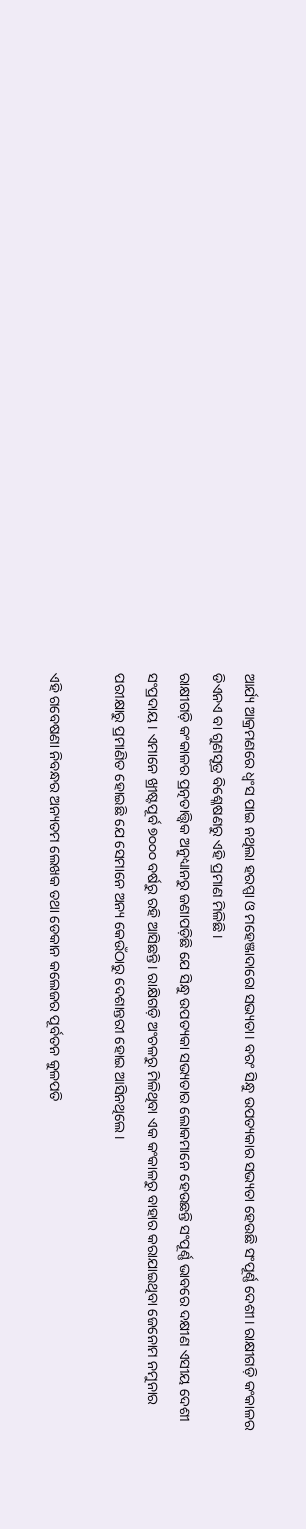ଆର୍ଯ୍ୟ ଆକ୍ରମଣରେ ଧ୍ୱଂସ ପାଇ ନଥିଲା ହରପ୍ପା ଓ ମହେଞ୍ଜାଦାରୋ ସଭ୍ୟତା। ବରଂ ସିନ୍ଧୁ ଉପତ୍ୟକାର ସଭ୍ୟତା ହେଉଛି ସଂପୂର୍ଣ୍ଣ ଦେଶୀ। ରାକ୍ଷୀଗଡ଼ି କଂକାଳର ଡିଏନଏ ବା ଗୁଣସୂତ୍ର ବିଶ୍ଳେଷଣରୁ ଏହି ପ୍ରମାଣ ମିଳିଛି।
ରାକ୍ଷୀଗଡ଼ି କଂକାଳର ପ୍ରତ୍ନତାତ୍ତ୍ୱିକ ଅନୁଧ୍ୟାନରୁ ଜଣାପଡ଼ିଛି ଯେ ସିନ୍ଧୁ ଉପତ୍ୟକା ସଭ୍ୟତାର ଲୋକମାନେ ହେଉଛନ୍ତି ସଂପୂର୍ଣ୍ଣ ଭାବରେ ଦକ୍ଷୀଣ ଏସୀୟ ଦେଶୀ ସଂପ୍ରଦାୟ। ଏମାନେ ଖ୍ରୀଷ୍ଟପୂର୍ବ ୭୦୦୦ ବର୍ଷରୁ ରହି ଆସିଛନ୍ତି। ରାକ୍ଷିଗଡ଼ି ଅଂଚଳରୁ ମିଳିଥିବା ଏକ କଂକାଳରୁ ବାହାର କରାଯାଇଥିବା ଜେନୋମ ନମୁନାର ପରୀକ୍ଷାରୁ ପ୍ରମାଣିତ ହୋଇଛି ଯେ ସେମାନେ ଅନ୍ୟ କେଉଁଠାରୁ ଦେଶାନ୍ତରୀ ହୋଇ ଆସିନଥିଲେ।

ଏହି ଗବେଷଣା ନିବନ୍ଧର ଅନ୍ୟତମ ଲେଖକ ତଥା ଡେକାନ କଲେଜର ପୂର୍ବତନ କୁଳପତି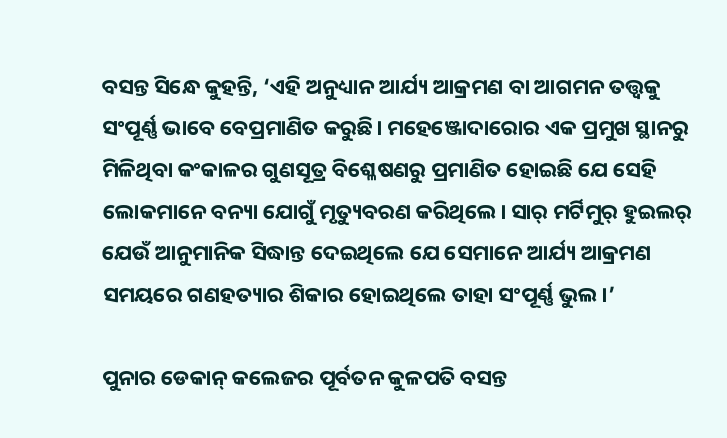ବସନ୍ତ ସିନ୍ଧେ କୁହନ୍ତି, ‘ଏହି ଅନୁଧ୍ୟାନ ଆର୍ଯ୍ୟ ଆକ୍ରମଣ ବା ଆଗମନ ତତ୍ତ୍ୱକୁ ସଂପୂର୍ଣ୍ଣ ଭାବେ ବେପ୍ରମାଣିତ କରୁଛି। ମହେଞ୍ଜୋଦାରୋର ଏକ ପ୍ରମୁଖ ସ୍ଥାନରୁ ମିଳିଥିବା କଂକାଳର ଗୁଣସୂତ୍ର ବିଶ୍ଳେଷଣରୁ ପ୍ରମାଣିତ ହୋଇଛି ଯେ ସେହି ଲୋକମାନେ ବନ୍ୟା ଯୋଗୁଁ ମୃତ୍ୟୁବରଣ କରିଥିଲେ। ସାର୍‌ ମର୍ଟିମୁର୍‌ ହୁଇଲର୍‌ ଯେଉଁ ଆନୁମାନିକ ସିଦ୍ଧାନ୍ତ ଦେଇଥିଲେ ଯେ ସେମାନେ ଆର୍ଯ୍ୟ ଆକ୍ରମଣ ସମୟରେ ଗଣହତ୍ୟାର ଶିକାର ହୋଇଥିଲେ ତାହା ସଂପୂର୍ଣ୍ଣ ଭୁଲ।’

ପୁନାର ଡେକାନ୍‌ କଲେଜର ପୂର୍ବତନ କୁଳପତି ବସନ୍ତ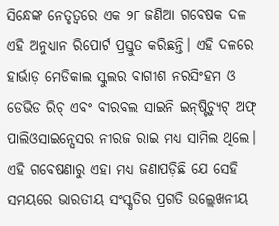ସିନ୍ଧେଙ୍କ ନେତୃତ୍ୱରେ ଏକ ୨୮ ଜଣିଆ ଗବେଷକ ଦଳ ଏହି ଅନୁଧ୍ୟାନ ରିପୋର୍ଟ ପ୍ରସ୍ତୁତ କରିଛନ୍ତି। ଏହି ଦଳରେ ହାର୍ଭାଡ଼ ମେଡିକାଲ ସ୍କୁଲର ବାଗୀଶ ନରସିଂହମ ଓ ଡେଭିଡ ରିଚ୍‌ ଏବଂ ବୀରବଲ ସାଇନି ଇନ୍‌ଷ୍ଟିଚ୍ୟୁଟ୍‌ ଅଫ୍‌ ପାଲିଓସାଇନ୍ସେସର ନୀରଜ ରାଇ ମଧ୍ୟ ସାମିଲ ଥିଲେ। ଏହି ଗବେଷଣାରୁ ଏହା ମଧ୍ୟ ଜଣାପଡ଼ିଛି ଯେ ସେହି ସମୟରେ ଭାରତୀୟ ସଂସ୍କୃତିର ପ୍ରଗତି ଉଲ୍ଲେଖନୀୟ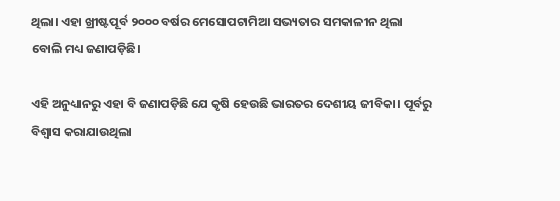ଥିଲା। ଏହା ଖ୍ରୀଷ୍ଟପୂର୍ବ ୨୦୦୦ ବର୍ଷର ମେସୋପଟାମିଆ ସଭ୍ୟତାର ସମକାଳୀନ ଥିଲା ବୋଲି ମଧ୍ୟ ଜଣାପଡ଼ିଛି।

ଏହି ଅନୁଧ୍ୟାନରୁ ଏହା ବି ଜଣାପଡ଼ିଛି ଯେ କୃଷି ହେଉଛି ଭାରତର ଦେଶୀୟ ଜୀବିକା। ପୂର୍ବରୁ ବିଶ୍ୱାସ କରାଯାଉଥିଲା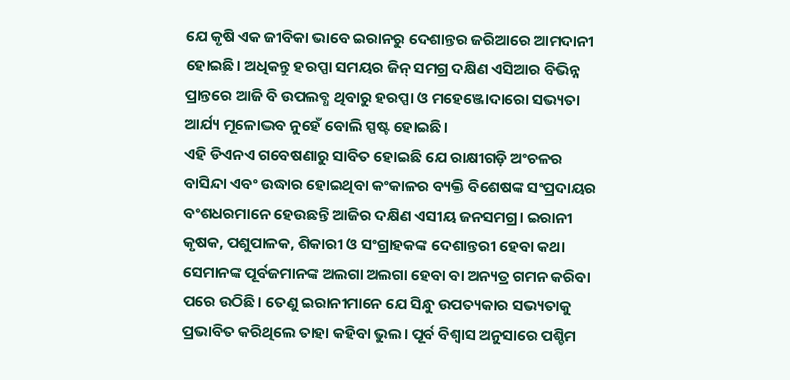ଯେ କୃଷି ଏକ ଜୀବିକା ଭାବେ ଇରାନରୁ ଦେଶାନ୍ତର ଜରିଆରେ ଆମଦାନୀ ହୋଇଛି। ଅଧିକନ୍ତୁ ହରପ୍ପା ସମୟର ଜିନ୍‌ ସମଗ୍ର ଦକ୍ଷିଣ ଏସିଆର ବିଭିନ୍ନ ପ୍ରାନ୍ତରେ ଆଜି ବି ଉପଲବ୍ଧ ଥିବାରୁ ହରପ୍ପା ଓ ମହେଞ୍ଜୋଦାରୋ ସଭ୍ୟତା ଆର୍ଯ୍ୟ ମୂଳୋଦ୍ଭବ ନୁହେଁ ବୋଲି ସ୍ପଷ୍ଟ ହୋଇଛି।
ଏହି ଡିଏନଏ ଗବେଷଣାରୁ ସାବିତ ହୋଇଛି ଯେ ରାକ୍ଷୀଗଡ଼ି ଅଂଚଳର ବାସିନ୍ଦା ଏବଂ ଉଦ୍ଧାର ହୋଇଥିବା କଂକାଳର ବ୍ୟକ୍ତି ବିଶେଷଙ୍କ ସଂପ୍ରଦାୟର ବଂଶଧରମାନେ ହେଉଛନ୍ତି ଆଜିର ଦକ୍ଷିଣ ଏସୀୟ ଜନସମଗ୍ର। ଇରାନୀ କୃଷକ, ପଶୁପାଳକ, ଶିକାରୀ ଓ ସଂଗ୍ରାହକଙ୍କ ଦେଶାନ୍ତରୀ ହେବା କଥା ସେମାନଙ୍କ ପୂର୍ବଜମାନଙ୍କ ଅଲଗା ଅଲଗା ହେବା ବା ଅନ୍ୟତ୍ର ଗମନ କରିବା ପରେ ଉଠିଛି। ତେଣୁ ଇରାନୀମାନେ ଯେ ସିନ୍ଧୁ ଉପତ୍ୟକାର ସଭ୍ୟତାକୁ ପ୍ରଭାବିତ କରିଥିଲେ ତାହା କହିବା ଭୁଲ। ପୂର୍ବ ବିଶ୍ୱାସ ଅନୁସାରେ ପଶ୍ଚିମ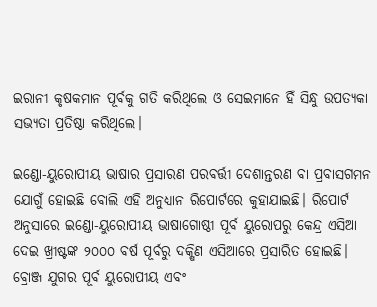ଇରାନୀ କୃଷକମାନ ପୂର୍ବକୁ ଗତି କରିଥିଲେ ଓ ସେଇମାନେ ହିଁ ସିନ୍ଧୁ ଉପତ୍ୟକା ସଭ୍ୟତା ପ୍ରତିଷ୍ଠା କରିଥିଲେ।

ଇଣ୍ଡୋ-ୟୁରୋପୀୟ ଭାଷାର ପ୍ରସାରଣ ପରବର୍ତ୍ତୀ ଦେଶାନ୍ତରଣ ବା ପ୍ରବାସଗମନ ଯୋଗୁଁ ହୋଇଛି ବୋଲି ଏହି ଅନୁଧ୍ୟାନ ରିପୋର୍ଟରେ କୁହାଯାଇଛି। ରିପୋର୍ଟ ଅନୁସାରେ ଇଣ୍ଡୋ-ୟୁରୋପୀୟ ଭାଷାଗୋଷ୍ଠୀ ପୂର୍ବ ୟୁରୋପରୁ କେନ୍ଦ୍ର ଏସିଆ ଦେଇ ଖ୍ରୀଷ୍ଟଙ୍କ ୨୦୦୦ ବର୍ଷ ପୂର୍ବରୁ ଦକ୍ଷିଣ ଏସିଆରେ ପ୍ରସାରିତ ହୋଇଛି। ବ୍ରୋଞ୍ଜ ଯୁଗର ପୂର୍ବ ୟୁରୋପୀୟ ଏବଂ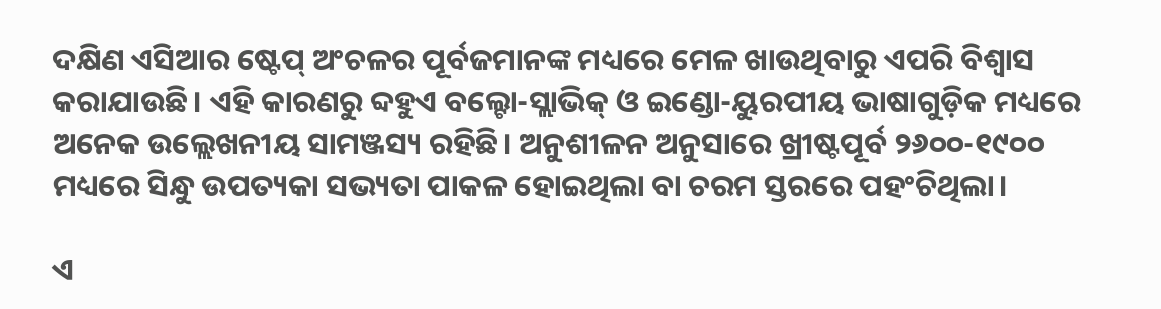ଦକ୍ଷିଣ ଏସିଆର ଷ୍ଟେପ୍‌ ଅଂଚଳର ପୂର୍ବଜମାନଙ୍କ ମଧ୍ୟରେ ମେଳ ଖାଉଥିବାରୁ ଏପରି ବିଶ୍ୱାସ କରାଯାଉଛି। ଏହି କାରଣରୁ ବ୍ଦହୁଏ ବଲ୍ଟୋ-ସ୍ଲାଭିକ୍‌ ଓ ଇଣ୍ଡୋ-ୟୁରପୀୟ ଭାଷାଗୁଡ଼ିକ ମଧ୍ୟରେ ଅନେକ ଉଲ୍ଲେଖନୀୟ ସାମଞ୍ଜସ୍ୟ ରହିଛି। ଅନୁଶୀଳନ ଅନୁସାରେ ଖ୍ରୀଷ୍ଟପୂର୍ବ ୨୬୦୦-୧୯୦୦ ମଧ୍ୟରେ ସିନ୍ଧୁ ଉପତ୍ୟକା ସଭ୍ୟତା ପାକଳ ହୋଇଥିଲା ବା ଚରମ ସ୍ତରରେ ପହଂଚିଥିଲା।

ଏ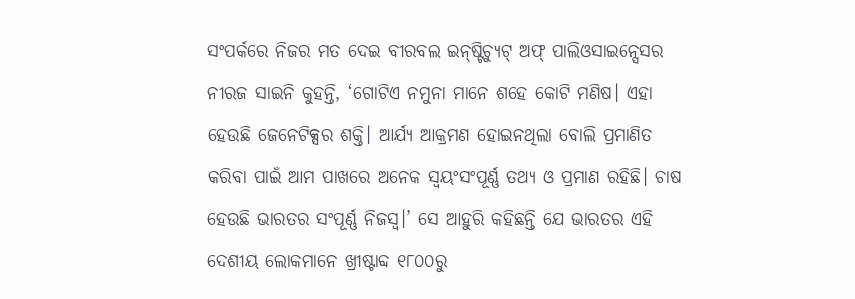ସଂପର୍କରେ ନିଜର ମତ ଦେଇ ବୀରବଲ ଇନ୍‌ଷ୍ଟିଚ୍ୟୁଟ୍‌ ଅଫ୍‌ ପାଲିଓସାଇନ୍ସେସର ନୀରଜ ସାଇନି କୁହନ୍ତି, ‘ଗୋଟିଏ ନମୁନା ମାନେ ଶହେ କୋଟି ମଣିଷ। ଏହା ହେଉଛି ଜେନେଟିକ୍ସର ଶକ୍ତି। ଆର୍ଯ୍ୟ ଆକ୍ରମଣ ହୋଇନଥିଲା ବୋଲି ପ୍ରମାଣିତ କରିବା ପାଇଁ ଆମ ପାଖରେ ଅନେକ ସ୍ୱୟଂସଂପୂର୍ଣ୍ଣ ତଥ୍ୟ ଓ ପ୍ରମାଣ ରହିଛି। ଚାଷ ହେଉଛି ଭାରତର ସଂପୂର୍ଣ୍ଣ ନିଜସ୍ୱ।’ ସେ ଆହୁରି କହିଛନ୍ତି ଯେ ଭାରତର ଏହି ଦେଶୀୟ ଲୋକମାନେ ଖ୍ରୀଷ୍ଟାବ୍ଦ ୧୮୦୦ରୁ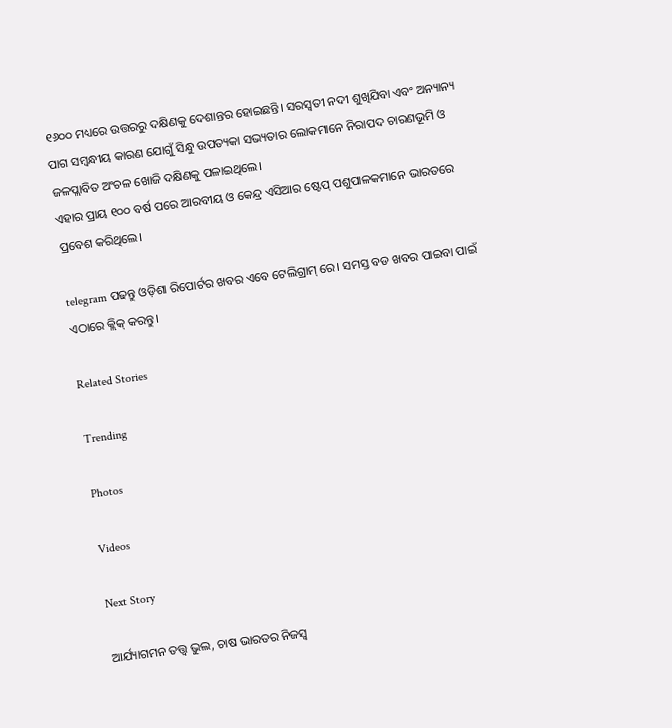୧୬୦୦ ମଧ୍ୟରେ ଉତ୍ତରରୁ ଦକ୍ଷିଣକୁ ଦେଶାନ୍ତର ହୋଇଛନ୍ତି। ସରସ୍ୱତୀ ନଦୀ ଶୁଖିଯିବା ଏବଂ ଅନ୍ୟାନ୍ୟ ପାଗ ସମ୍ବନ୍ଧୀୟ କାରଣ ଯୋଗୁଁ ସିନ୍ଧୁ ଉପତ୍ୟକା ସଭ୍ୟତାର ଲୋକମାନେ ନିରାପଦ ଚାରଣଭୂମି ଓ ଜଳପ୍ଲାବିତ ଅଂଚଳ ଖୋଜି ଦକ୍ଷିଣକୁ ପଳାଇଥିଲେ।
ଏହାର ପ୍ରାୟ ୧୦୦ ବର୍ଷ ପରେ ଆରବୀୟ ଓ କେନ୍ଦ୍ର ଏସିଆର ଷ୍ଟେପ୍‌ ପଶୁପାଳକମାନେ ଭାରତରେ ପ୍ରବେଶ କରିଥିଲେ।

telegram ପଢନ୍ତୁ ଓଡ଼ିଶା ରିପୋର୍ଟର ଖବର ଏବେ ଟେଲିଗ୍ରାମ୍ ରେ। ସମସ୍ତ ବଡ ଖବର ପାଇବା ପାଇଁ ଏଠାରେ କ୍ଲିକ୍ କରନ୍ତୁ।

Related Stories

Trending

Photos

Videos

Next Story

ଆର୍ଯ୍ୟାଗମନ ତତ୍ତ୍ୱ ଭୁଲ, ଚାଷ ଭାରତର ନିଜସ୍ୱ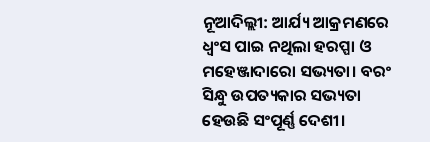ନୂଆଦିଲ୍ଲୀ: ଆର୍ଯ୍ୟ ଆକ୍ରମଣରେ ଧ୍ୱଂସ ପାଇ ନଥିଲା ହରପ୍ପା ଓ ମହେଞ୍ଜାଦାରୋ ସଭ୍ୟତା। ବରଂ ସିନ୍ଧୁ ଉପତ୍ୟକାର ସଭ୍ୟତା ହେଉଛି ସଂପୂର୍ଣ୍ଣ ଦେଶୀ।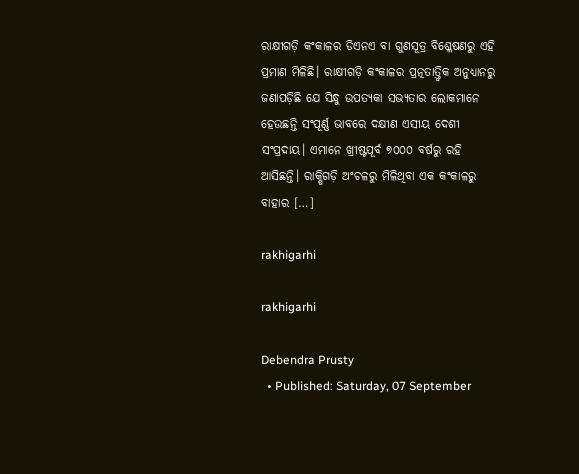ରାକ୍ଷୀଗଡ଼ି କଂକାଳର ଡିଏନଏ ବା ଗୁଣସୂତ୍ର ବିଶ୍ଳେଷଣରୁ ଏହି ପ୍ରମାଣ ମିଳିଛି। ରାକ୍ଷୀଗଡ଼ି କଂକାଳର ପ୍ରତ୍ନତାତ୍ତ୍ୱିକ ଅନୁଧ୍ୟାନରୁ ଜଣାପଡ଼ିଛି ଯେ ସିନ୍ଧୁ ଉପତ୍ୟକା ସଭ୍ୟତାର ଲୋକମାନେ ହେଉଛନ୍ତି ସଂପୂର୍ଣ୍ଣ ଭାବରେ ଦକ୍ଷୀଣ ଏସୀୟ ଦେଶୀ ସଂପ୍ରଦାୟ। ଏମାନେ ଖ୍ରୀଷ୍ଟପୂର୍ବ ୭୦୦୦ ବର୍ଷରୁ ରହି ଆସିଛନ୍ତି। ରାକ୍ଷିଗଡ଼ି ଅଂଚଳରୁ ମିଳିଥିବା ଏକ କଂକାଳରୁ ବାହାର […]

rakhigarhi

rakhigarhi

Debendra Prusty
  • Published: Saturday, 07 September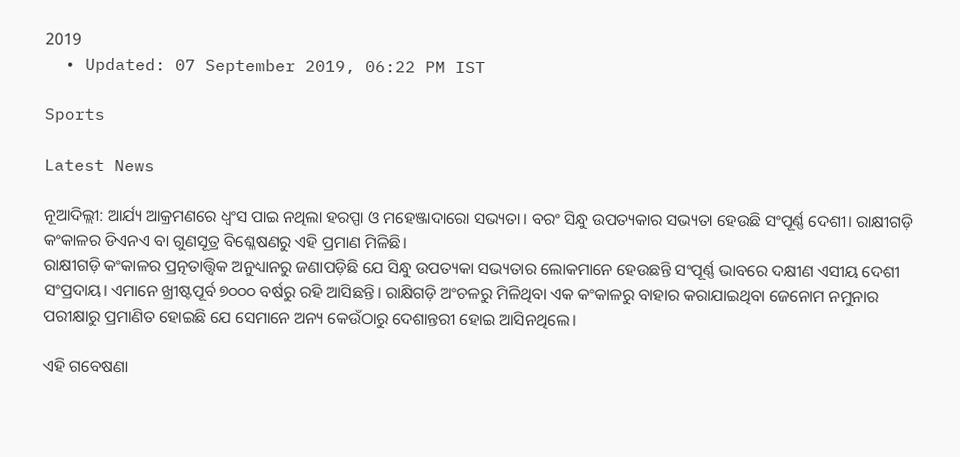2019
  • Updated: 07 September 2019, 06:22 PM IST

Sports

Latest News

ନୂଆଦିଲ୍ଲୀ: ଆର୍ଯ୍ୟ ଆକ୍ରମଣରେ ଧ୍ୱଂସ ପାଇ ନଥିଲା ହରପ୍ପା ଓ ମହେଞ୍ଜାଦାରୋ ସଭ୍ୟତା। ବରଂ ସିନ୍ଧୁ ଉପତ୍ୟକାର ସଭ୍ୟତା ହେଉଛି ସଂପୂର୍ଣ୍ଣ ଦେଶୀ। ରାକ୍ଷୀଗଡ଼ି କଂକାଳର ଡିଏନଏ ବା ଗୁଣସୂତ୍ର ବିଶ୍ଳେଷଣରୁ ଏହି ପ୍ରମାଣ ମିଳିଛି।
ରାକ୍ଷୀଗଡ଼ି କଂକାଳର ପ୍ରତ୍ନତାତ୍ତ୍ୱିକ ଅନୁଧ୍ୟାନରୁ ଜଣାପଡ଼ିଛି ଯେ ସିନ୍ଧୁ ଉପତ୍ୟକା ସଭ୍ୟତାର ଲୋକମାନେ ହେଉଛନ୍ତି ସଂପୂର୍ଣ୍ଣ ଭାବରେ ଦକ୍ଷୀଣ ଏସୀୟ ଦେଶୀ ସଂପ୍ରଦାୟ। ଏମାନେ ଖ୍ରୀଷ୍ଟପୂର୍ବ ୭୦୦୦ ବର୍ଷରୁ ରହି ଆସିଛନ୍ତି। ରାକ୍ଷିଗଡ଼ି ଅଂଚଳରୁ ମିଳିଥିବା ଏକ କଂକାଳରୁ ବାହାର କରାଯାଇଥିବା ଜେନୋମ ନମୁନାର ପରୀକ୍ଷାରୁ ପ୍ରମାଣିତ ହୋଇଛି ଯେ ସେମାନେ ଅନ୍ୟ କେଉଁଠାରୁ ଦେଶାନ୍ତରୀ ହୋଇ ଆସିନଥିଲେ।

ଏହି ଗବେଷଣା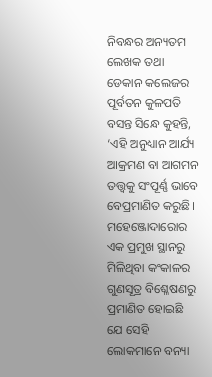ନିବନ୍ଧର ଅନ୍ୟତମ ଲେଖକ ତଥା ଡେକାନ କଲେଜର ପୂର୍ବତନ କୁଳପତି ବସନ୍ତ ସିନ୍ଧେ କୁହନ୍ତି, ‘ଏହି ଅନୁଧ୍ୟାନ ଆର୍ଯ୍ୟ ଆକ୍ରମଣ ବା ଆଗମନ ତତ୍ତ୍ୱକୁ ସଂପୂର୍ଣ୍ଣ ଭାବେ ବେପ୍ରମାଣିତ କରୁଛି। ମହେଞ୍ଜୋଦାରୋର ଏକ ପ୍ରମୁଖ ସ୍ଥାନରୁ ମିଳିଥିବା କଂକାଳର ଗୁଣସୂତ୍ର ବିଶ୍ଳେଷଣରୁ ପ୍ରମାଣିତ ହୋଇଛି ଯେ ସେହି ଲୋକମାନେ ବନ୍ୟା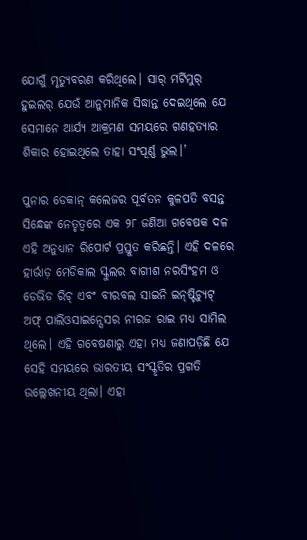ଯୋଗୁଁ ମୃତ୍ୟୁବରଣ କରିଥିଲେ। ସାର୍‌ ମର୍ଟିମୁର୍‌ ହୁଇଲର୍‌ ଯେଉଁ ଆନୁମାନିକ ସିଦ୍ଧାନ୍ତ ଦେଇଥିଲେ ଯେ ସେମାନେ ଆର୍ଯ୍ୟ ଆକ୍ରମଣ ସମୟରେ ଗଣହତ୍ୟାର ଶିକାର ହୋଇଥିଲେ ତାହା ସଂପୂର୍ଣ୍ଣ ଭୁଲ।’

ପୁନାର ଡେକାନ୍‌ କଲେଜର ପୂର୍ବତନ କୁଳପତି ବସନ୍ତ ସିନ୍ଧେଙ୍କ ନେତୃତ୍ୱରେ ଏକ ୨୮ ଜଣିଆ ଗବେଷକ ଦଳ ଏହି ଅନୁଧ୍ୟାନ ରିପୋର୍ଟ ପ୍ରସ୍ତୁତ କରିଛନ୍ତି। ଏହି ଦଳରେ ହାର୍ଭାଡ଼ ମେଡିକାଲ ସ୍କୁଲର ବାଗୀଶ ନରସିଂହମ ଓ ଡେଭିଡ ରିଚ୍‌ ଏବଂ ବୀରବଲ ସାଇନି ଇନ୍‌ଷ୍ଟିଚ୍ୟୁଟ୍‌ ଅଫ୍‌ ପାଲିଓସାଇନ୍ସେସର ନୀରଜ ରାଇ ମଧ୍ୟ ସାମିଲ ଥିଲେ। ଏହି ଗବେଷଣାରୁ ଏହା ମଧ୍ୟ ଜଣାପଡ଼ିଛି ଯେ ସେହି ସମୟରେ ଭାରତୀୟ ସଂସ୍କୃତିର ପ୍ରଗତି ଉଲ୍ଲେଖନୀୟ ଥିଲା। ଏହା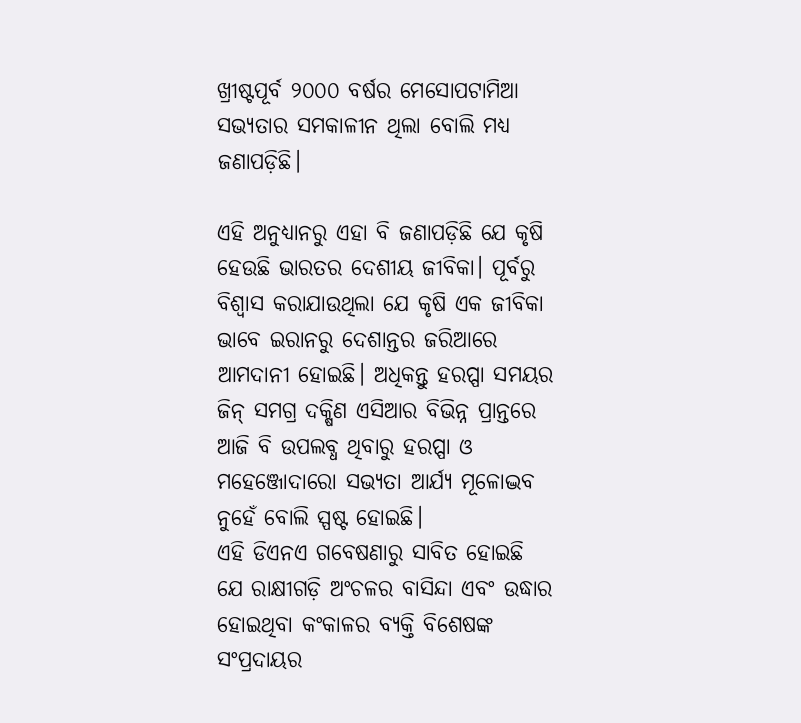ଖ୍ରୀଷ୍ଟପୂର୍ବ ୨୦୦୦ ବର୍ଷର ମେସୋପଟାମିଆ ସଭ୍ୟତାର ସମକାଳୀନ ଥିଲା ବୋଲି ମଧ୍ୟ ଜଣାପଡ଼ିଛି।

ଏହି ଅନୁଧ୍ୟାନରୁ ଏହା ବି ଜଣାପଡ଼ିଛି ଯେ କୃଷି ହେଉଛି ଭାରତର ଦେଶୀୟ ଜୀବିକା। ପୂର୍ବରୁ ବିଶ୍ୱାସ କରାଯାଉଥିଲା ଯେ କୃଷି ଏକ ଜୀବିକା ଭାବେ ଇରାନରୁ ଦେଶାନ୍ତର ଜରିଆରେ ଆମଦାନୀ ହୋଇଛି। ଅଧିକନ୍ତୁ ହରପ୍ପା ସମୟର ଜିନ୍‌ ସମଗ୍ର ଦକ୍ଷିଣ ଏସିଆର ବିଭିନ୍ନ ପ୍ରାନ୍ତରେ ଆଜି ବି ଉପଲବ୍ଧ ଥିବାରୁ ହରପ୍ପା ଓ ମହେଞ୍ଜୋଦାରୋ ସଭ୍ୟତା ଆର୍ଯ୍ୟ ମୂଳୋଦ୍ଭବ ନୁହେଁ ବୋଲି ସ୍ପଷ୍ଟ ହୋଇଛି।
ଏହି ଡିଏନଏ ଗବେଷଣାରୁ ସାବିତ ହୋଇଛି ଯେ ରାକ୍ଷୀଗଡ଼ି ଅଂଚଳର ବାସିନ୍ଦା ଏବଂ ଉଦ୍ଧାର ହୋଇଥିବା କଂକାଳର ବ୍ୟକ୍ତି ବିଶେଷଙ୍କ ସଂପ୍ରଦାୟର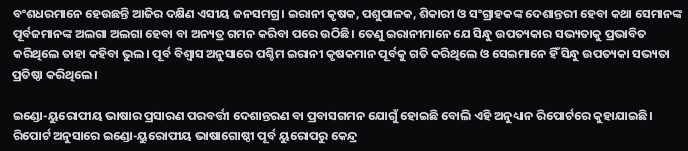ବଂଶଧରମାନେ ହେଉଛନ୍ତି ଆଜିର ଦକ୍ଷିଣ ଏସୀୟ ଜନସମଗ୍ର। ଇରାନୀ କୃଷକ, ପଶୁପାଳକ, ଶିକାରୀ ଓ ସଂଗ୍ରାହକଙ୍କ ଦେଶାନ୍ତରୀ ହେବା କଥା ସେମାନଙ୍କ ପୂର୍ବଜମାନଙ୍କ ଅଲଗା ଅଲଗା ହେବା ବା ଅନ୍ୟତ୍ର ଗମନ କରିବା ପରେ ଉଠିଛି। ତେଣୁ ଇରାନୀମାନେ ଯେ ସିନ୍ଧୁ ଉପତ୍ୟକାର ସଭ୍ୟତାକୁ ପ୍ରଭାବିତ କରିଥିଲେ ତାହା କହିବା ଭୁଲ। ପୂର୍ବ ବିଶ୍ୱାସ ଅନୁସାରେ ପଶ୍ଚିମ ଇରାନୀ କୃଷକମାନ ପୂର୍ବକୁ ଗତି କରିଥିଲେ ଓ ସେଇମାନେ ହିଁ ସିନ୍ଧୁ ଉପତ୍ୟକା ସଭ୍ୟତା ପ୍ରତିଷ୍ଠା କରିଥିଲେ।

ଇଣ୍ଡୋ-ୟୁରୋପୀୟ ଭାଷାର ପ୍ରସାରଣ ପରବର୍ତ୍ତୀ ଦେଶାନ୍ତରଣ ବା ପ୍ରବାସଗମନ ଯୋଗୁଁ ହୋଇଛି ବୋଲି ଏହି ଅନୁଧ୍ୟାନ ରିପୋର୍ଟରେ କୁହାଯାଇଛି। ରିପୋର୍ଟ ଅନୁସାରେ ଇଣ୍ଡୋ-ୟୁରୋପୀୟ ଭାଷାଗୋଷ୍ଠୀ ପୂର୍ବ ୟୁରୋପରୁ କେନ୍ଦ୍ର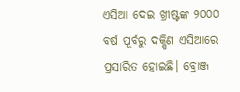ଏସିଆ ଦେଇ ଖ୍ରୀଷ୍ଟଙ୍କ ୨୦୦୦ ବର୍ଷ ପୂର୍ବରୁ ଦକ୍ଷିଣ ଏସିଆରେ ପ୍ରସାରିତ ହୋଇଛି। ବ୍ରୋଞ୍ଜ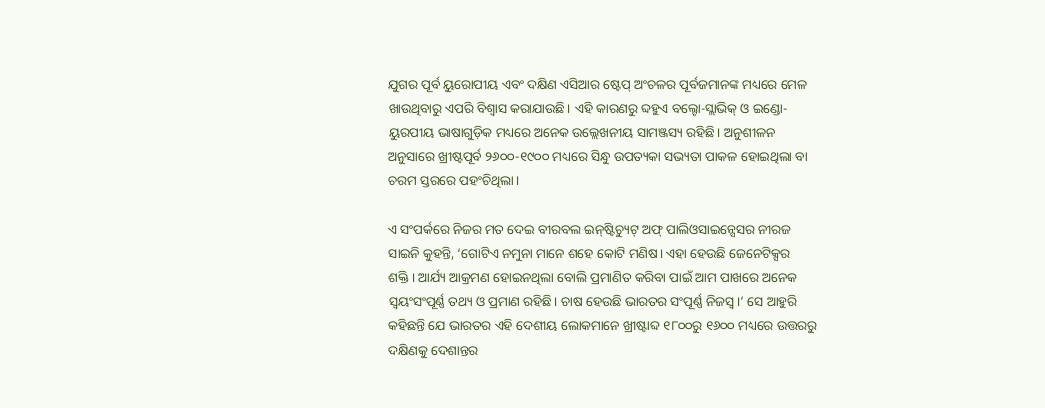ଯୁଗର ପୂର୍ବ ୟୁରୋପୀୟ ଏବଂ ଦକ୍ଷିଣ ଏସିଆର ଷ୍ଟେପ୍‌ ଅଂଚଳର ପୂର୍ବଜମାନଙ୍କ ମଧ୍ୟରେ ମେଳ ଖାଉଥିବାରୁ ଏପରି ବିଶ୍ୱାସ କରାଯାଉଛି। ଏହି କାରଣରୁ ବ୍ଦହୁଏ ବଲ୍ଟୋ-ସ୍ଲାଭିକ୍‌ ଓ ଇଣ୍ଡୋ-ୟୁରପୀୟ ଭାଷାଗୁଡ଼ିକ ମଧ୍ୟରେ ଅନେକ ଉଲ୍ଲେଖନୀୟ ସାମଞ୍ଜସ୍ୟ ରହିଛି। ଅନୁଶୀଳନ ଅନୁସାରେ ଖ୍ରୀଷ୍ଟପୂର୍ବ ୨୬୦୦-୧୯୦୦ ମଧ୍ୟରେ ସିନ୍ଧୁ ଉପତ୍ୟକା ସଭ୍ୟତା ପାକଳ ହୋଇଥିଲା ବା ଚରମ ସ୍ତରରେ ପହଂଚିଥିଲା।

ଏ ସଂପର୍କରେ ନିଜର ମତ ଦେଇ ବୀରବଲ ଇନ୍‌ଷ୍ଟିଚ୍ୟୁଟ୍‌ ଅଫ୍‌ ପାଲିଓସାଇନ୍ସେସର ନୀରଜ ସାଇନି କୁହନ୍ତି, ‘ଗୋଟିଏ ନମୁନା ମାନେ ଶହେ କୋଟି ମଣିଷ। ଏହା ହେଉଛି ଜେନେଟିକ୍ସର ଶକ୍ତି। ଆର୍ଯ୍ୟ ଆକ୍ରମଣ ହୋଇନଥିଲା ବୋଲି ପ୍ରମାଣିତ କରିବା ପାଇଁ ଆମ ପାଖରେ ଅନେକ ସ୍ୱୟଂସଂପୂର୍ଣ୍ଣ ତଥ୍ୟ ଓ ପ୍ରମାଣ ରହିଛି। ଚାଷ ହେଉଛି ଭାରତର ସଂପୂର୍ଣ୍ଣ ନିଜସ୍ୱ।’ ସେ ଆହୁରି କହିଛନ୍ତି ଯେ ଭାରତର ଏହି ଦେଶୀୟ ଲୋକମାନେ ଖ୍ରୀଷ୍ଟାବ୍ଦ ୧୮୦୦ରୁ ୧୬୦୦ ମଧ୍ୟରେ ଉତ୍ତରରୁ ଦକ୍ଷିଣକୁ ଦେଶାନ୍ତର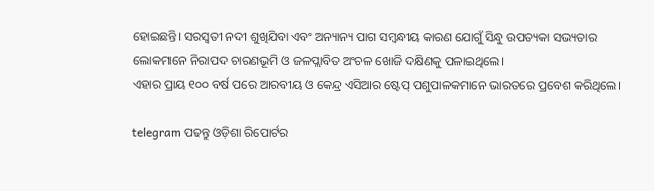ହୋଇଛନ୍ତି। ସରସ୍ୱତୀ ନଦୀ ଶୁଖିଯିବା ଏବଂ ଅନ୍ୟାନ୍ୟ ପାଗ ସମ୍ବନ୍ଧୀୟ କାରଣ ଯୋଗୁଁ ସିନ୍ଧୁ ଉପତ୍ୟକା ସଭ୍ୟତାର ଲୋକମାନେ ନିରାପଦ ଚାରଣଭୂମି ଓ ଜଳପ୍ଲାବିତ ଅଂଚଳ ଖୋଜି ଦକ୍ଷିଣକୁ ପଳାଇଥିଲେ।
ଏହାର ପ୍ରାୟ ୧୦୦ ବର୍ଷ ପରେ ଆରବୀୟ ଓ କେନ୍ଦ୍ର ଏସିଆର ଷ୍ଟେପ୍‌ ପଶୁପାଳକମାନେ ଭାରତରେ ପ୍ରବେଶ କରିଥିଲେ।

telegram ପଢନ୍ତୁ ଓଡ଼ିଶା ରିପୋର୍ଟର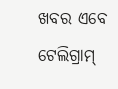ଖବର ଏବେ ଟେଲିଗ୍ରାମ୍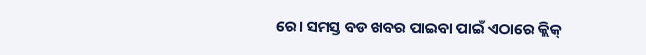ରେ। ସମସ୍ତ ବଡ ଖବର ପାଇବା ପାଇଁ ଏଠାରେ କ୍ଲିକ୍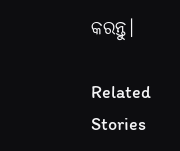କରନ୍ତୁ।

Related Stories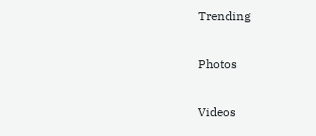Trending

Photos

Videos